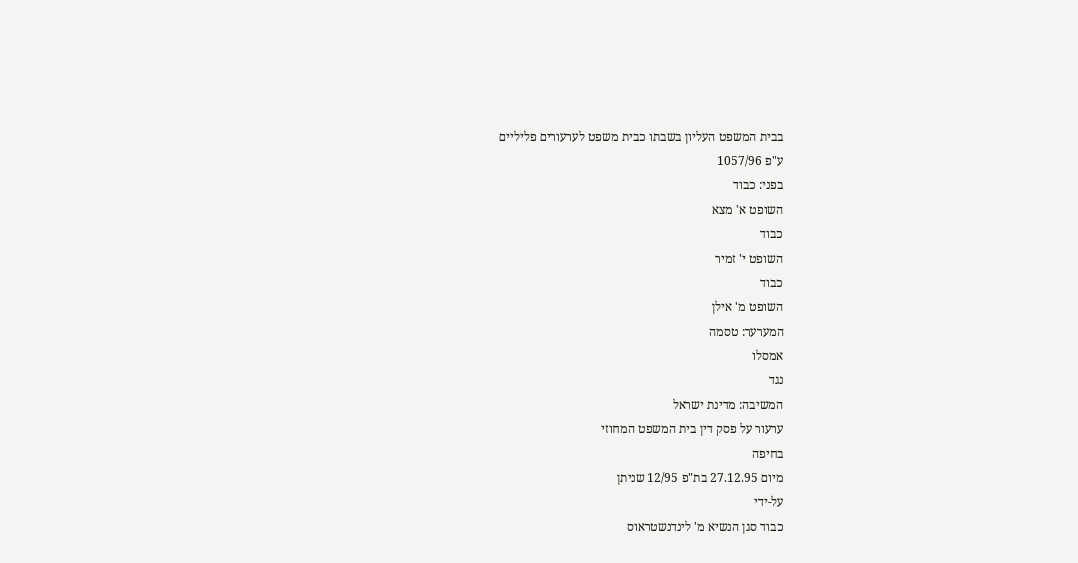בבית המשפט העליון בשבתו כבית משפט לערעורים פליליים
ע"פ 1057/96
בפני: כבוד
השופט א' מצא
כבוד
השופט י' זמיר
כבוד
השופט מ' אילן
המערער: טסמה
אמסלו
נגד
המשיבה: מדינת ישראל
ערעור על פסק דין בית המשפט המחוזי
בחיפה
מיום 27.12.95 בת"פ 12/95 שניתן
על-ידי
כבוד סגן הנשיא מ' לינדנשטראוס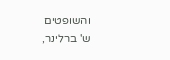והשופטים
ש' ברלינר,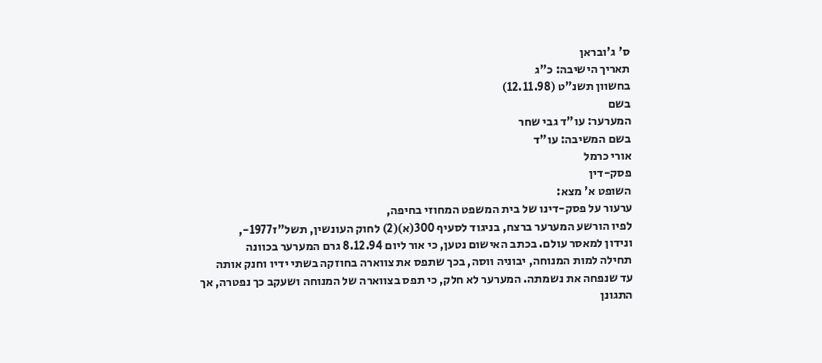ס' ג'ובראן
תאריך הישיבה: כ"ג
בחשוון תשנ"ט (12.11.98)
בשם
המערער: עו"ד גבי שחר
בשם המשיבה: עו"ד
אורי כרמל
פסק-דין
השופט א' מצא:
ערעור על פסק-דינו של בית המשפט המחוזי בחיפה,
לפיו הורשע המערער ברצח, בניגוד לסעיף 300(א)(2) לחוק העונשין, תשל"ז1977-,
ונידון למאסר עולם. בכתב האישום נטען, כי אור ליום 8.12.94 גרם המערער בכוונה
תחילה למות המנוחה, יבוניה ווסה, בכך שתפס את צווארה בחוזקה בשתי ידיו וחנק אותה
עד שנפחה את נשמתה. המערער לא חלק, כי תפס בצווארה של המנוחה ושעקב כך נפטרה, אך
התגונן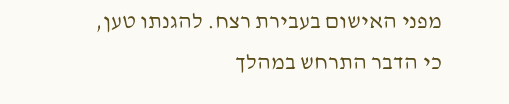מפני האישום בעבירת רצח. להגנתו טען, כי הדבר התרחש במהלך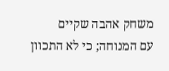משחק אהבה שקיים
עם המנוחה; כי לא התכוון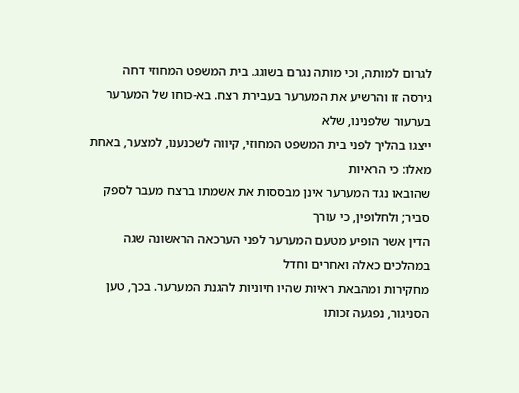לגרום למותה, וכי מותה נגרם בשוגג. בית המשפט המחוזי דחה
גירסה זו והרשיע את המערער בעבירת רצח. בא-כוחו של המערער בערעור שלפנינו, שלא
ייצגו בהליך לפני בית המשפט המחוזי, קיווה לשכנענו, למצער, באחת מאלו: כי הראיות
שהובאו נגד המערער אינן מבססות את אשמתו ברצח מעבר לספק סביר; ולחלופין, כי עורך
הדין אשר הופיע מטעם המערער לפני הערכאה הראשונה שגה במהלכים כאלה ואחרים וחדל
מחקירות ומהבאת ראיות שהיו חיוניות להגנת המערער. בכך, טען הסניגור, נפגעה זכותו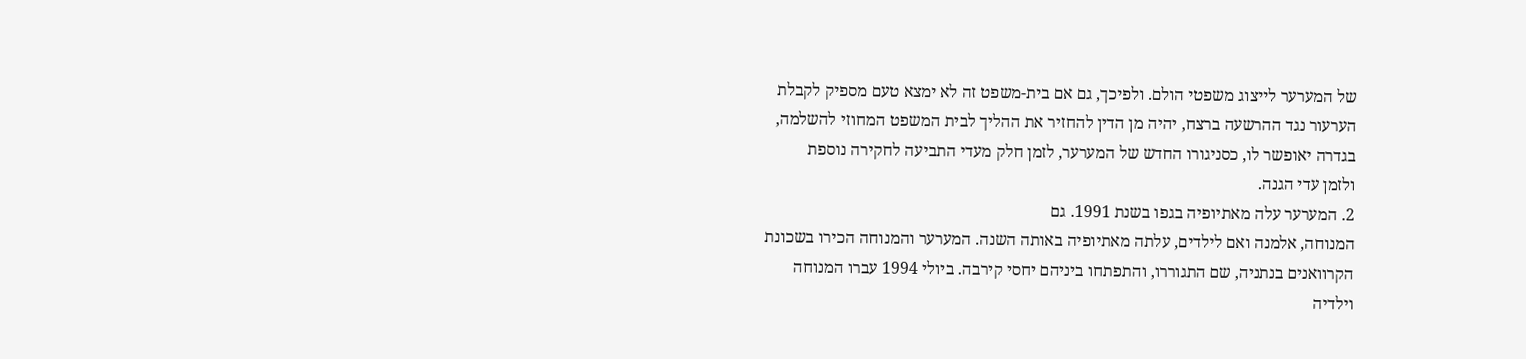של המערער לייצוג משפטי הולם. ולפיכך, גם אם בית-משפט זה לא ימצא טעם מספיק לקבלת
הערעור נגד ההרשעה ברצח, יהיה מן הדין להחזיר את ההליך לבית המשפט המחוזי להשלמה,
בגדרה יאופשר לו, כסניגורו החדש של המערער, לזמן חלק מעדי התביעה לחקירה נוספת
ולזמן עדי הגנה.
2. המערער עלה מאתיופיה בגפו בשנת 1991. גם
המנוחה, אלמנה ואם לילדים, עלתה מאתיופיה באותה השנה. המערער והמנוחה הכירו בשכונת
הקרוואנים בנתניה, שם התגוררו, והתפתחו ביניהם יחסי קירבה. ביולי 1994 עברו המנוחה
וילדיה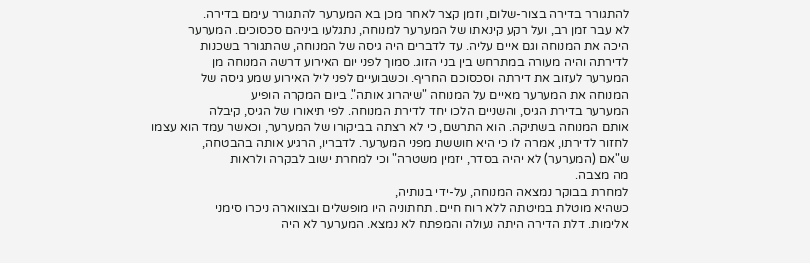להתגורר בדירה בצור-שלום, וזמן קצר לאחר מכן בא המערער להתגורר עימם בדירה.
לא עבר זמן רב, ועל רקע קינאתו של המערער למנוחה, נתגלעו ביניהם סכסוכים. המערער
היכה את המנוחה וגם איים עליה. עד לדברים היה גיסה של המנוחה, שהתגורר בשכנות
לדירתה והיה מעורה במתרחש בין בני הזוג. סמוך לפני יום האירוע דרשה המנוחה מן
המערער לעזוב את דירתה וסכסוכם החריף. וכשבועיים לפני ליל האירוע שמע גיסה של
המנוחה את המערער מאיים על המנוחה "שיהרוג אותה". ביום המקרה הופיע
המערער בדירת הגיס, והשניים הלכו יחד לדירת המנוחה. לפי תיאורו של הגיס, קיבלה
אותם המנוחה בשתיקה. הוא התרשם, כי לא רצתה בביקורו של המערער, וכאשר עמד הוא עצמו
לחזור לדירתו, אמרה לו כי היא חוששת מפני המערער. לדבריו, הרגיע אותה בהבטחה,
ש"אם (המערער) לא יהיה בסדר, יזמין משטרה" וכי למחרת ישוב לבקרה ולראות
מה מצבה.
למחרת בבוקר נמצאה המנוחה, על-ידי בנותיה,
כשהיא מוטלת במיטתה ללא רוח חיים. תחתוניה היו מופשלים ובצווארה ניכרו סימני
אלימות. דלת הדירה היתה נעולה והמפתח לא נמצא. המערער לא היה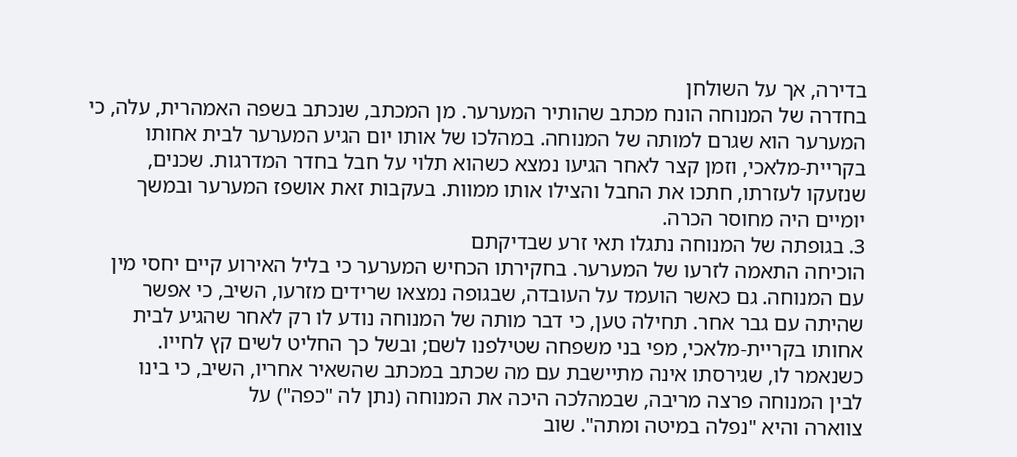בדירה, אך על השולחן
בחדרה של המנוחה הונח מכתב שהותיר המערער. מן המכתב, שנכתב בשפה האמהרית, עלה, כי
המערער הוא שגרם למותה של המנוחה. במהלכו של אותו יום הגיע המערער לבית אחותו
בקריית-מלאכי, וזמן קצר לאחר הגיעו נמצא כשהוא תלוי על חבל בחדר המדרגות. שכנים,
שנזעקו לעזרתו, חתכו את החבל והצילו אותו ממוות. בעקבות זאת אושפז המערער ובמשך
יומיים היה מחוסר הכרה.
3. בגופתה של המנוחה נתגלו תאי זרע שבדיקתם
הוכיחה התאמה לזרעו של המערער. בחקירתו הכחיש המערער כי בליל האירוע קיים יחסי מין
עם המנוחה. גם כאשר הועמד על העובדה, שבגופה נמצאו שרידים מזרעו, השיב, כי אפשר
שהיתה עם גבר אחר. תחילה טען, כי דבר מותה של המנוחה נודע לו רק לאחר שהגיע לבית
אחותו בקריית-מלאכי, מפי בני משפחה שטילפנו לשם; ובשל כך החליט לשים קץ לחייו.
כשנאמר לו, שגירסתו אינה מתיישבת עם מה שכתב במכתב שהשאיר אחריו, השיב, כי בינו
לבין המנוחה פרצה מריבה, שבמהלכה היכה את המנוחה (נתן לה "כפה") על
צווארה והיא "נפלה במיטה ומתה". שוב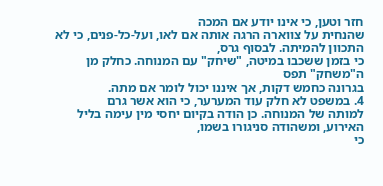חזר וטען, כי אינו יודע אם המכה
שהנחית על צווארה הרגה אותה אם לאו, ועל-כל-פנים, כי לא התכוון להמיתה. לבסוף גרס,
כי בזמן ששכבו במיטה, "שיחק" עם המנוחה. כחלק מן ה"משחק" תפס
בגרונה כחמש דקות, אך איננו יכול לומר אם מתה.
4. במשפט לא חלק עוד המערער, כי הוא אשר גרם
למותה של המנוחה. כן הודה בקיום יחסי מין עימה בליל האירוע, ומשהודה סניגורו בשמו,
כי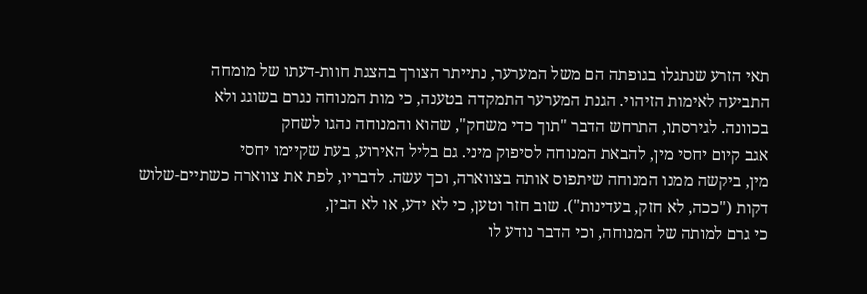תאי הזרע שנתגלו בגופתה הם משל המערער, נתייתר הצורך בהצגת חוות-דעתו של מומחה
התביעה לאימות הזיהוי. הגנת המערער התמקדה בטענה, כי מות המנוחה נגרם בשוגג ולא
בכוונה. לגירסתו, התרחש הדבר "תוך כדי משחק", שהוא והמנוחה נהגו לשחק
אגב קיום יחסי מין, להבאת המנוחה לסיפוק מיני. גם בליל האירוע, בעת שקיימו יחסי
מין, ביקשה ממנו המנוחה שיתפוס אותה בצווארה, וכך עשה. לדבריו, לפת את צווארה כשתיים-שלוש
דקות ("ככה, לא חזק, בעדינות"). שוב חזר וטען, כי לא ידע, או לא הבין,
כי גרם למותה של המנוחה, וכי הדבר נודע לו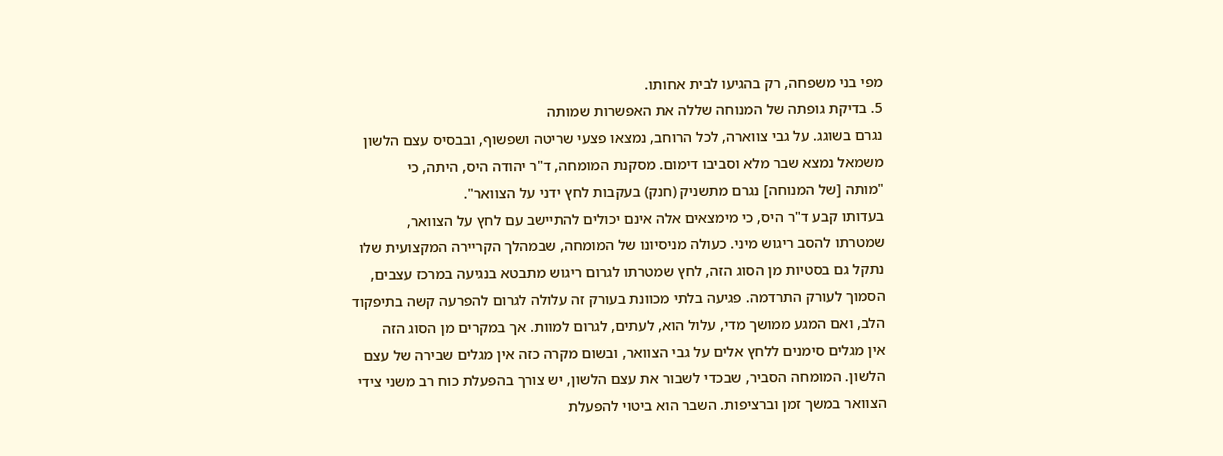מפי בני משפחה, רק בהגיעו לבית אחותו.
5. בדיקת גופתה של המנוחה שללה את האפשרות שמותה
נגרם בשוגג. על גבי צווארה, לכל הרוחב, נמצאו פצעי שריטה ושפשוף, ובבסיס עצם הלשון
משמאל נמצא שבר מלא וסביבו דימום. מסקנת המומחה, ד"ר יהודה היס, היתה, כי
"מותה [של המנוחה] נגרם מתשניק (חנק) בעקבות לחץ ידני על הצוואר".
בעדותו קבע ד"ר היס, כי מימצאים אלה אינם יכולים להתיישב עם לחץ על הצוואר,
שמטרתו להסב ריגוש מיני. כעולה מניסיונו של המומחה, שבמהלך הקריירה המקצועית שלו
נתקל גם בסטיות מן הסוג הזה, לחץ שמטרתו לגרום ריגוש מתבטא בנגיעה במרכז עצבים,
הסמוך לעורק התרדמה. פגיעה בלתי מכוונת בעורק זה עלולה לגרום להפרעה קשה בתיפקוד
הלב, ואם המגע ממושך מדי, עלול הוא, לעתים, לגרום למוות. אך במקרים מן הסוג הזה
אין מגלים סימנים ללחץ אלים על גבי הצוואר, ובשום מקרה כזה אין מגלים שבירה של עצם
הלשון. המומחה הסביר, שבכדי לשבור את עצם הלשון, יש צורך בהפעלת כוח רב משני צידי
הצוואר במשך זמן וברציפות. השבר הוא ביטוי להפעלת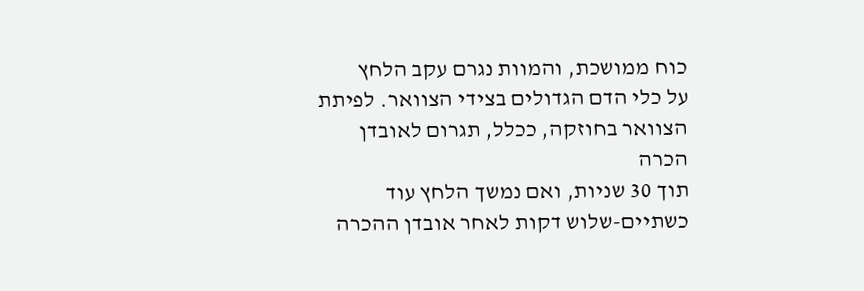כוח ממושכת, והמוות נגרם עקב הלחץ
על כלי הדם הגדולים בצידי הצוואר. לפיתת הצוואר בחוזקה, ככלל, תגרום לאובדן הכרה
תוך 30 שניות, ואם נמשך הלחץ עוד כשתיים-שלוש דקות לאחר אובדן ההכרה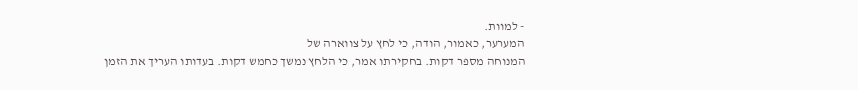- למוות.
המערער, כאמור, הודה, כי לחץ על צווארה של
המנוחה מספר דקות. בחקירתו אמר, כי הלחץ נמשך כחמש דקות. בעדותו העריך את הזמן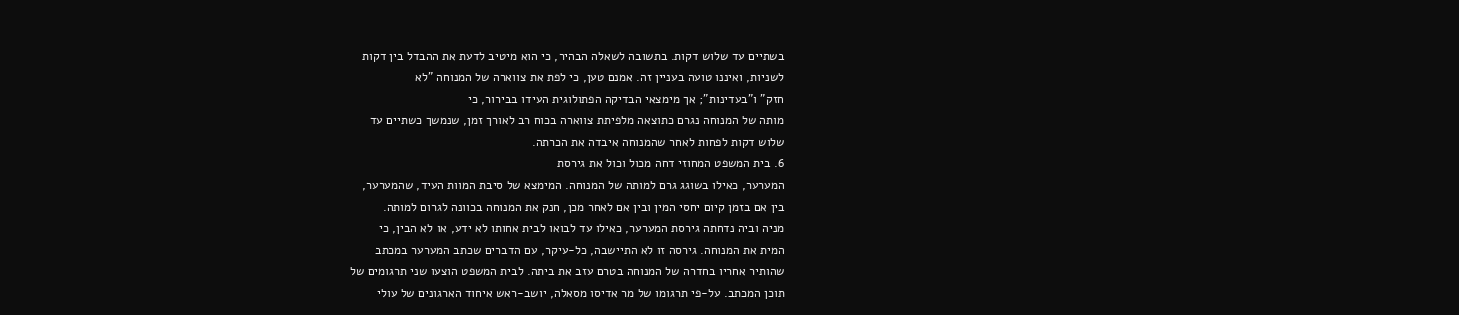בשתיים עד שלוש דקות. בתשובה לשאלה הבהיר, כי הוא מיטיב לדעת את ההבדל בין דקות
לשניות, ואיננו טועה בעניין זה. אמנם טען, כי לפת את צווארה של המנוחה "לא
חזק" ו"בעדינות"; אך מימצאי הבדיקה הפתולוגית העידו בבירור, כי
מותה של המנוחה נגרם כתוצאה מלפיתת צווארה בכוח רב לאורך זמן, שנמשך כשתיים עד
שלוש דקות לפחות לאחר שהמנוחה איבדה את הכרתה.
6. בית המשפט המחוזי דחה מכול וכול את גירסת
המערער, כאילו בשוגג גרם למותה של המנוחה. המימצא של סיבת המוות העיד, שהמערער,
בין אם בזמן קיום יחסי המין ובין אם לאחר מכן, חנק את המנוחה בכוונה לגרום למותה.
מניה וביה נדחתה גירסת המערער, כאילו עד לבואו לבית אחותו לא ידע, או לא הבין, כי
המית את המנוחה. גירסה זו לא התיישבה, כל-עיקר, עם הדברים שכתב המערער במכתב
שהותיר אחריו בחדרה של המנוחה בטרם עזב את ביתה. לבית המשפט הוצעו שני תרגומים של
תוכן המכתב. על-פי תרגומו של מר אדיסו מסאלה, יושב-ראש איחוד הארגונים של עולי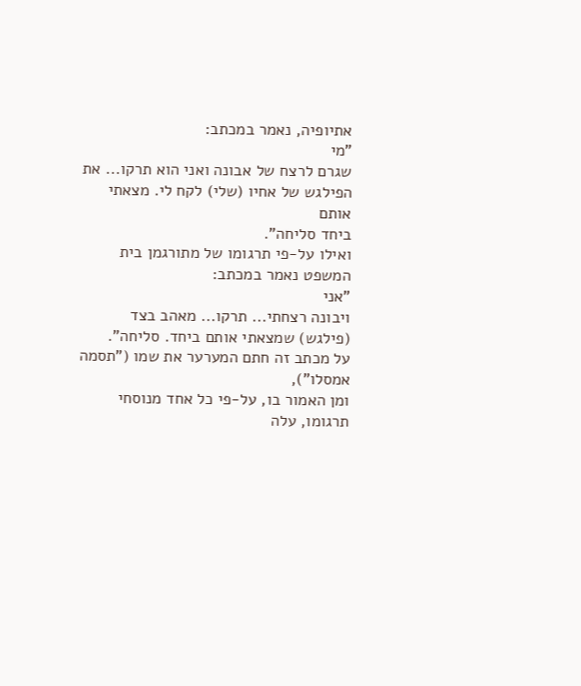אתיופיה, נאמר במכתב:
"מי
שגרם לרצח של אבונה ואני הוא תרקו... את הפילגש של אחיו (שלי) לקח לי. מצאתי אותם
ביחד סליחה".
ואילו על-פי תרגומו של מתורגמן בית המשפט נאמר במכתב:
"אני
ויבונה רצחתי... תרקו... מאהב בצד (פילגש) שמצאתי אותם ביחד. סליחה".
על מכתב זה חתם המערער את שמו ("תסמה אמסלו"),
ומן האמור בו, על-פי כל אחד מנוסחי תרגומו, עלה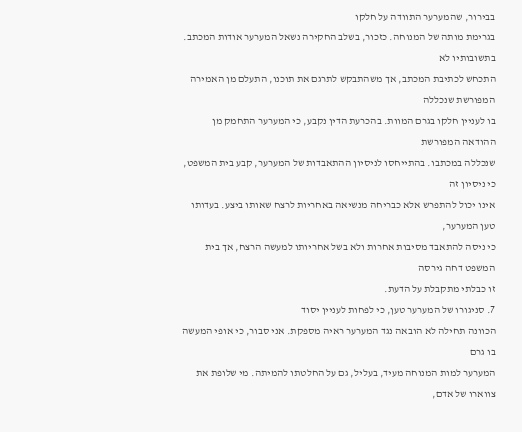בבירור, שהמערער התוודה על חלקו
בגרימת מותה של המנוחה. כזכור, בשלב החקירה נשאל המערער אודות המכתב. בתשובותיו לא
התכחש לכתיבת המכתב, אך משהתבקש לתרגם את תוכנו, התעלם מן האמירה המפורשת שנכללה
בו לעניין חלקו בגרם המוות. בהכרעת הדין נקבע, כי המערער התחמק מן ההודאה המפורשת
שנכללה במכתבו. בהתייחסו לניסיון ההתאבדות של המערער, קבע בית המשפט, כי ניסיון זה
אינו יכול להתפרש אלא כבריחה מנשיאה באחריות לרצח שאותו ביצע. בעדותו טען המערער,
כי ניסה להתאבד מסיבות אחרות ולא בשל אחריותו למעשה הרצח, אך בית המשפט דחה גירסה
זו כבלתי מתקבלת על הדעת.
7. סניגורו של המערער טען, כי לפחות לעניין יסוד
הכוונה תחילה לא הובאה נגד המערער ראיה מספקת. אני סבור, כי אופי המעשה בו גרם
המערער למות המנוחה מעיד, בעליל, גם על החלטתו להמיתה. מי שלופת את צווארו של אדם,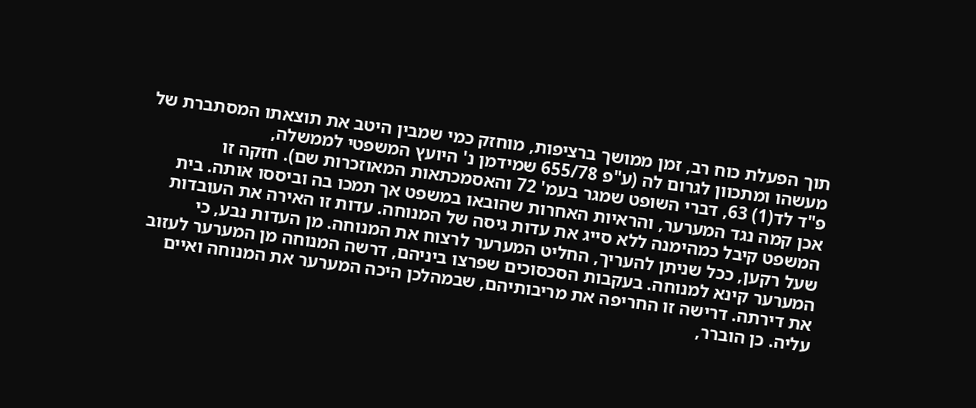תוך הפעלת כוח רב, זמן ממושך ברציפות, מוחזק כמי שמבין היטב את תוצאתו המסתברת של
מעשהו ומתכוון לגרום לה (ע"פ 655/78 שמידמן נ' היועץ המשפטי לממשלה,
פ"ד לד(1) 63, דברי השופט שמגר בעמ' 72 והאסמכתאות המאוזכרות שם). חזקה זו
אכן קמה נגד המערער, והראיות האחרות שהובאו במשפט אך תמכו בה וביססו אותה. בית
המשפט קיבל כמהימנה ללא סייג את עדות גיסה של המנוחה. עדות זו האירה את העובדות
שעל רקען, ככל שניתן להעריך, החליט המערער לרצוח את המנוחה. מן העדות נבע, כי
המערער קינא למנוחה. בעקבות הסכסוכים שפרצו ביניהם, דרשה המנוחה מן המערער לעזוב
את דירתה. דרישה זו החריפה את מריבותיהם, שבמהלכן היכה המערער את המנוחה ואיים
עליה. כן הוברר,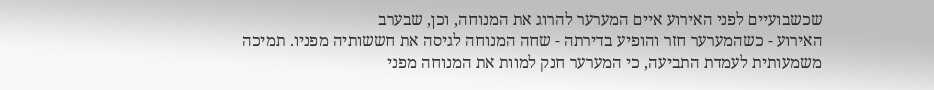שכשבועיים לפני האירוע איים המערער להרוג את המנוחה, וכן, שבערב
האירוע - כשהמערער חזר והופיע בדירתה - שחה המנוחה לגיסה את חששותיה מפניו. תמיכה
משמעותית לעמדת התביעה, כי המערער חנק למוות את המנוחה מפני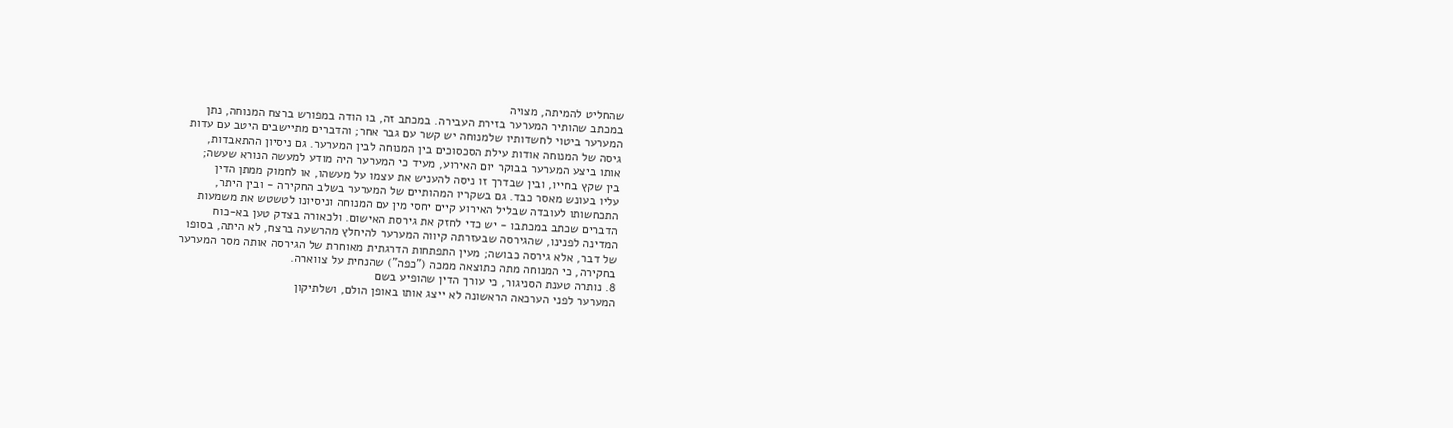שהחליט להמיתה, מצויה
במכתב שהותיר המערער בזירת העבירה. במכתב זה, בו הודה במפורש ברצח המנוחה, נתן
המערער ביטוי לחשדותיו שלמנוחה יש קשר עם גבר אחר; והדברים מתיישבים היטב עם עדות
גיסה של המנוחה אודות עילת הסכסוכים בין המנוחה לבין המערער. גם ניסיון ההתאבדות,
אותו ביצע המערער בבוקר יום האירוע, מעיד כי המערער היה מודע למעשה הנורא שעשה;
בין שקץ בחייו, ובין שבדרך זו ניסה להעניש את עצמו על מעשהו, או לחמוק ממתן הדין
עליו בעונש מאסר כבד. גם בשקריו המהותיים של המערער בשלב החקירה - ובין היתר,
התכחשותו לעובדה שבליל האירוע קיים יחסי מין עם המנוחה וניסיונו לטשטש את משמעות
הדברים שכתב במכתבו - יש כדי לחזק את גירסת האישום. ולכאורה בצדק טען בא-כוח
המדינה לפנינו, שהגירסה שבעזרתה קיווה המערער להיחלץ מהרשעה ברצח, לא היתה, בסופו
של דבר, אלא גירסה כבושה; מעין התפתחות הדרגתית מאוחרת של הגירסה אותה מסר המערער
בחקירה, כי המנוחה מתה כתוצאה ממכה ("כפה") שהנחית על צווארה.
8. נותרה טענת הסניגור, כי עורך הדין שהופיע בשם
המערער לפני הערכאה הראשונה לא ייצג אותו באופן הולם, ושלתיקון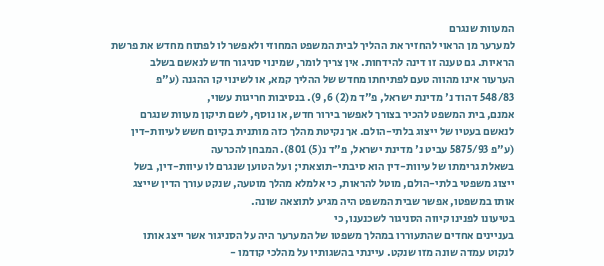המעוות שנגרם
למערער מן הראוי להחזיר את ההליך לבית המשפט המחוזי ולאפשר לו לפתוח מחדש את פרשת
הראיות. גם טענה זו דינה להידחות. אין צריך לומר, שמינוי סניגור חדש לנאשם בשלב
הערעור אינו מהווה טעם לפתיחתו מחדש של ההליך קמא, או לשינוי קו ההגנה (ע"פ
548/83 דהוד נ' מדינת ישראל, פ"ד מ(2) 6, 9). בנסיבות חריגות עשוי,
אמנם, בית המשפט להכיר בצורך לאפשר בירור חדש, או נוסף, לשם תיקון מעוות שנגרם
לנאשם בעטיו של ייצוג בלתי-הולם. אך נקיטת מהלך כזה מותנית בקיום חשש לעיוות-דין
(ע"פ 5875/93 עביט נ' מדינת ישראל, פ"ד נ(5) 801). המבחן להכרעה
בשאלת גרימתו של עיוות-דין הוא סיבתי-תוצאתי; ועל הטוען שנגרם לו עיוות-דין, בשל
ייצוג משפטי בלתי-הולם, מוטל להראות, כי אלמלא מהלך מוטעה, שנקט עורך הדין שייצג
אותו במשפטו, אפשר שבית המשפט היה מגיע לתוצאה שונה.
בטיעונו לפנינו קיווה הסניגור לשכנענו, כי
בעניינים אחדים שהתעוררו במהלך משפטו של המערער היה על הסניגור אשר ייצג אותו
לנקוט עמדה שונה מזו שנקט. עיינתי בהשגותיו על מהלכי קודמו -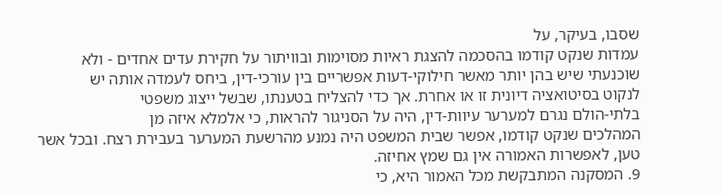שסבו, בעיקר, על
עמדות שנקט קודמו בהסכמה להצגת ראיות מסוימות ובוויתור על חקירת עדים אחדים - ולא
שוכנעתי שיש בהן יותר מאשר חילוקי-דעות אפשריים בין עורכי-דין, ביחס לעמדה אותה יש
לנקוט בסיטואציה דיונית זו או אחרת. אך כדי להצליח בטענתו, שבשל ייצוג משפטי
בלתי-הולם נגרם למערער עיוות-דין, היה על הסניגור להראות, כי אלמלא איזה מן
המהלכים שנקט קודמו, אפשר שבית המשפט היה נמנע מהרשעת המערער בעבירת רצח. ובכל אשר
טען, לאפשרות האמורה אין גם שמץ אחיזה.
9. המסקנה המתבקשת מכל האמור היא, כי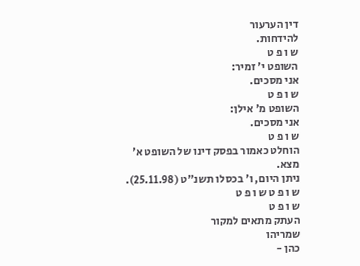דין הערעור
להידחות.
ש ו פ ט
השופט י' זמיר:
אני מסכים.
ש ו פ ט
השופט מ' אילן:
אני מסכים.
ש ו פ ט
הוחלט כאמור בפסק דינו של השופט א'
מצא.
ניתן היום, ו' בכסלו תשנ"ט (25.11.98).
ש ו פ ט ש ו פ ט
ש ו פ ט
העתק מתאים למקור
שמריהו
כהן -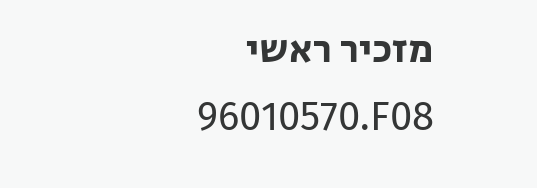מזכיר ראשי
96010570.F08